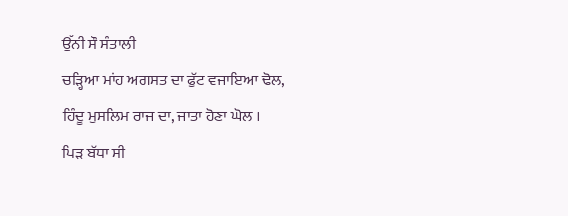ਉੱਨੀ ਸੌ ਸੰਤਾਲੀ
ਚੜ੍ਹਿਆ ਮਾਂਹ ਅਗਸਤ ਦਾ ਫੁੱਟ ਵਜਾਇਆ ਢੋਲ,
ਹਿੰਦੂ ਮੁਸਲਿਮ ਰਾਜ ਦਾ, ਜਾਤਾ ਹੋਣਾ ਘੋਲ ।
ਪਿੜ ਬੱਧਾ ਸੀ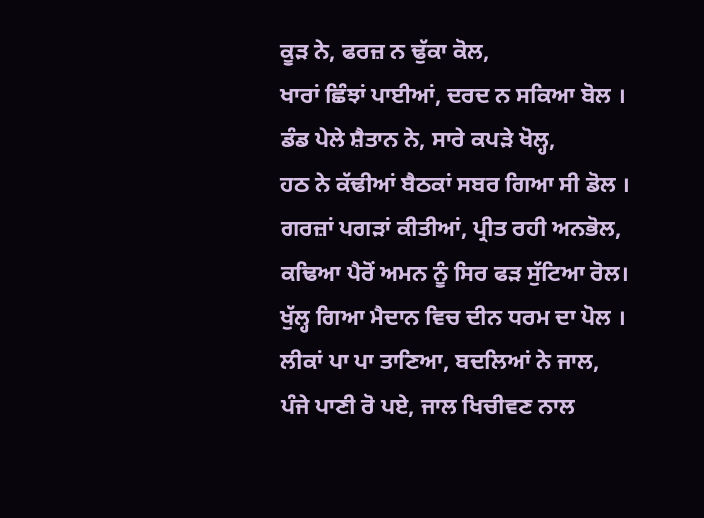ਕੂੜ ਨੇ, ਫਰਜ਼ ਨ ਢੁੱਕਾ ਕੋਲ,
ਖਾਰਾਂ ਛਿੰਝਾਂ ਪਾਈਆਂ, ਦਰਦ ਨ ਸਕਿਆ ਬੋਲ ।
ਡੰਡ ਪੇਲੇ ਸ਼ੈਤਾਨ ਨੇ, ਸਾਰੇ ਕਪੜੇ ਖੋਲ੍ਹ,
ਹਠ ਨੇ ਕੱਢੀਆਂ ਬੈਠਕਾਂ ਸਬਰ ਗਿਆ ਸੀ ਡੋਲ ।
ਗਰਜ਼ਾਂ ਪਗੜਾਂ ਕੀਤੀਆਂ, ਪ੍ਰੀਤ ਰਹੀ ਅਨਭੋਲ,
ਕਢਿਆ ਪੈਰੋਂ ਅਮਨ ਨੂੰ ਸਿਰ ਫੜ ਸੁੱਟਿਆ ਰੋਲ।
ਖੁੱਲ੍ਹ ਗਿਆ ਮੈਦਾਨ ਵਿਚ ਦੀਨ ਧਰਮ ਦਾ ਪੋਲ ।
ਲੀਕਾਂ ਪਾ ਪਾ ਤਾਣਿਆ, ਬਦਲਿਆਂ ਨੇ ਜਾਲ,
ਪੰਜੇ ਪਾਣੀ ਰੋ ਪਏ, ਜਾਲ ਖਿਚੀਵਣ ਨਾਲ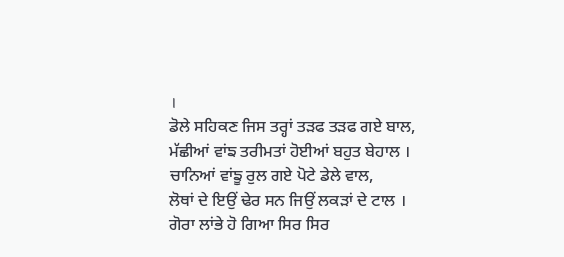।
ਡੋਲੇ ਸਹਿਕਣ ਜਿਸ ਤਰ੍ਹਾਂ ਤੜਫ ਤੜਫ ਗਏ ਬਾਲ,
ਮੱਛੀਆਂ ਵਾਂਙ ਤਰੀਮਤਾਂ ਹੋਈਆਂ ਬਹੁਤ ਬੇਹਾਲ ।
ਚਾਨਿਆਂ ਵਾਂਙੂ ਰੁਲ ਗਏ ਪੋਟੇ ਡੇਲੇ ਵਾਲ,
ਲੋਥਾਂ ਦੇ ਇਉਂ ਢੇਰ ਸਨ ਜਿਉਂ ਲਕੜਾਂ ਦੇ ਟਾਲ ।
ਗੋਰਾ ਲਾਂਭੇ ਹੋ ਗਿਆ ਸਿਰ ਸਿਰ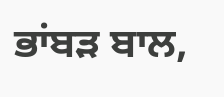ਭਾਂਬੜ ਬਾਲ,